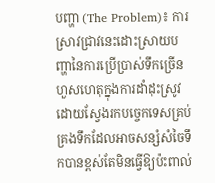បញ្ហា (The Problem)៖ ការស្រាវជ្រាវនេះដោះស្រាយបញ្ហានៃការប្រើប្រាស់ទឹកច្រើនហួសហេតុក្នុងការដាំដុះស្រូវ ដោយស្វែងរកបច្ចេកទេសគ្រប់គ្រងទឹកដែលអាចសន្សំសំចៃទឹកបានខ្ពស់តែមិនធ្វើឱ្យប៉ះពាល់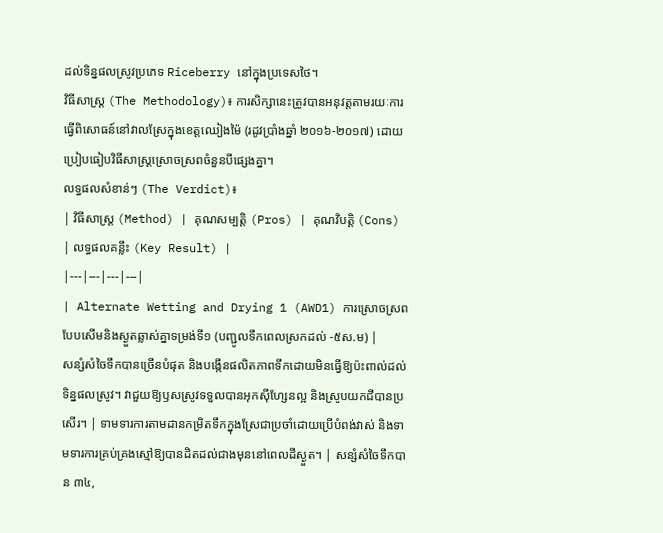ដល់ទិន្នផលស្រូវប្រភេទ Riceberry នៅក្នុងប្រទេសថៃ។
វិធីសាស្ត្រ (The Methodology)៖ ការសិក្សានេះត្រូវបានអនុវត្តតាមរយៈការធ្វើពិសោធន៍នៅវាលស្រែក្នុងខេត្តឈៀងម៉ៃ (រដូវប្រាំងឆ្នាំ ២០១៦-២០១៧) ដោយប្រៀបធៀបវិធីសាស្ត្រស្រោចស្រពចំនួនបីផ្សេងគ្នា។
លទ្ធផលសំខាន់ៗ (The Verdict)៖
| វិធីសាស្ត្រ (Method) | គុណសម្បត្តិ (Pros) | គុណវិបត្តិ (Cons) | លទ្ធផលគន្លឹះ (Key Result) |
|---|---|---|---|
| Alternate Wetting and Drying 1 (AWD1) ការស្រោចស្រពបែបសើមនិងស្ងួតឆ្លាស់គ្នាទម្រង់ទី១ (បញ្ជូលទឹកពេលស្រកដល់ -៥ស.ម) |
សន្សំសំចៃទឹកបានច្រើនបំផុត និងបង្កើនផលិតភាពទឹកដោយមិនធ្វើឱ្យប៉ះពាល់ដល់ទិន្នផលស្រូវ។ វាជួយឱ្យឫសស្រូវទទួលបានអុកស៊ីហ្សែនល្អ និងស្រូបយកជីបានប្រសើរ។ | ទាមទារការតាមដានកម្រិតទឹកក្នុងស្រែជាប្រចាំដោយប្រើបំពង់វាស់ និងទាមទារការគ្រប់គ្រងស្មៅឱ្យបានដិតដល់ជាងមុននៅពេលដីស្ងួត។ | សន្សំសំចៃទឹកបាន ៣៤,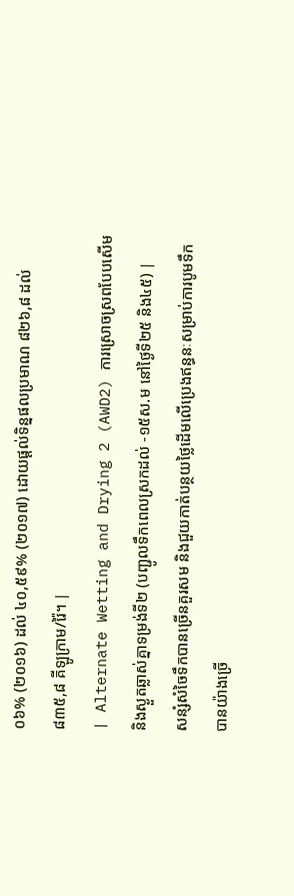០៦% (២០១៦) ដល់ ៤០,៥៩% (២០១៧) ដោយផ្តល់ទិន្នផលប្រមាណ ៨២៦,៨ ដល់ ៨៣៥,៨ គីឡូក្រាម/រ៉ៃ។ |
| Alternate Wetting and Drying 2 (AWD2) ការស្រោចស្រពបែបសើមនិងស្ងួតឆ្លាស់គ្នាទម្រង់ទី២ (បញ្ជូលទឹកពេលស្រកដល់ -១៥ស.ម នៅថ្ងៃទី២៥ និង៤៥) |
សន្សំសំចៃទឹកបានច្រើនគួរសម និងជួយកាត់បន្ថយថ្លៃដើមលើប្រេងឥន្ធនៈសម្រាប់ការបូមទឹកបានយ៉ាងច្រើ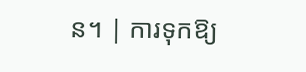ន។ | ការទុកឱ្យ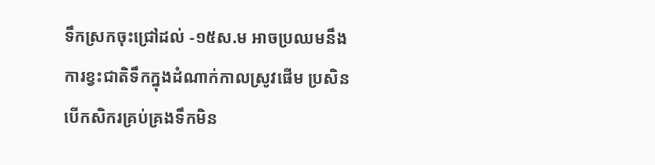ទឹកស្រកចុះជ្រៅដល់ -១៥ស.ម អាចប្រឈមនឹងការខ្វះជាតិទឹកក្នុងដំណាក់កាលស្រូវផើម ប្រសិនបើកសិករគ្រប់គ្រងទឹកមិន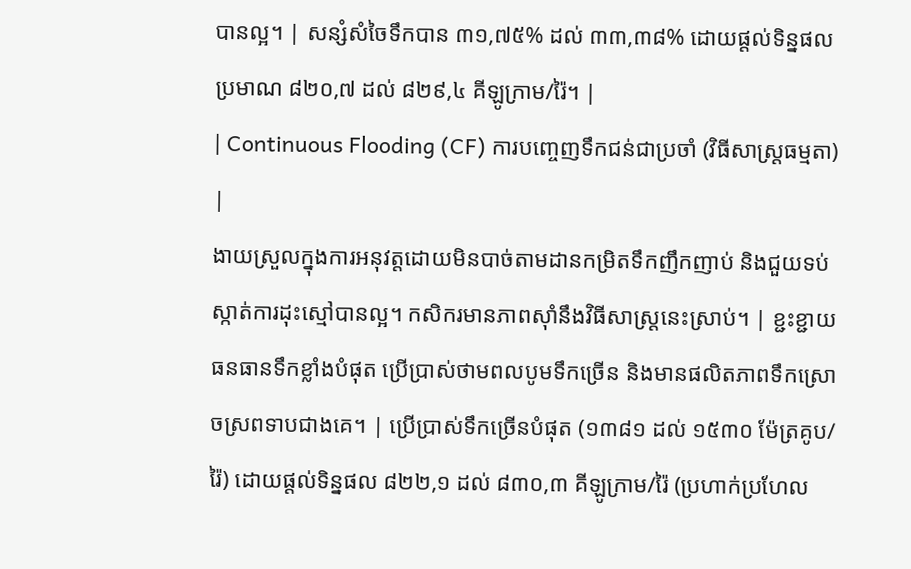បានល្អ។ | សន្សំសំចៃទឹកបាន ៣១,៧៥% ដល់ ៣៣,៣៨% ដោយផ្តល់ទិន្នផលប្រមាណ ៨២០,៧ ដល់ ៨២៩,៤ គីឡូក្រាម/រ៉ៃ។ |
| Continuous Flooding (CF) ការបញ្ចេញទឹកជន់ជាប្រចាំ (វិធីសាស្ត្រធម្មតា) |
ងាយស្រួលក្នុងការអនុវត្តដោយមិនបាច់តាមដានកម្រិតទឹកញឹកញាប់ និងជួយទប់ស្កាត់ការដុះស្មៅបានល្អ។ កសិករមានភាពស៊ាំនឹងវិធីសាស្ត្រនេះស្រាប់។ | ខ្ជះខ្ជាយធនធានទឹកខ្លាំងបំផុត ប្រើប្រាស់ថាមពលបូមទឹកច្រើន និងមានផលិតភាពទឹកស្រោចស្រពទាបជាងគេ។ | ប្រើប្រាស់ទឹកច្រើនបំផុត (១៣៨១ ដល់ ១៥៣០ ម៉ែត្រគូប/រ៉ៃ) ដោយផ្តល់ទិន្នផល ៨២២,១ ដល់ ៨៣០,៣ គីឡូក្រាម/រ៉ៃ (ប្រហាក់ប្រហែល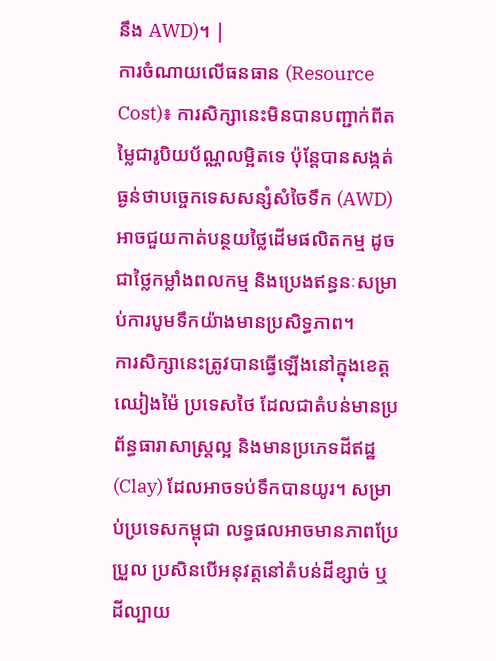នឹង AWD)។ |
ការចំណាយលើធនធាន (Resource Cost)៖ ការសិក្សានេះមិនបានបញ្ជាក់ពីតម្លៃជារូបិយប័ណ្ណលម្អិតទេ ប៉ុន្តែបានសង្កត់ធ្ងន់ថាបច្ចេកទេសសន្សំសំចៃទឹក (AWD) អាចជួយកាត់បន្ថយថ្លៃដើមផលិតកម្ម ដូចជាថ្លៃកម្លាំងពលកម្ម និងប្រេងឥន្ធនៈសម្រាប់ការបូមទឹកយ៉ាងមានប្រសិទ្ធភាព។
ការសិក្សានេះត្រូវបានធ្វើឡើងនៅក្នុងខេត្តឈៀងម៉ៃ ប្រទេសថៃ ដែលជាតំបន់មានប្រព័ន្ធធារាសាស្ត្រល្អ និងមានប្រភេទដីឥដ្ឋ (Clay) ដែលអាចទប់ទឹកបានយូរ។ សម្រាប់ប្រទេសកម្ពុជា លទ្ធផលអាចមានភាពប្រែប្រួល ប្រសិនបើអនុវត្តនៅតំបន់ដីខ្សាច់ ឬដីល្បាយ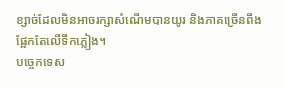ខ្សាច់ដែលមិនអាចរក្សាសំណើមបានយូរ និងភាគច្រើនពឹងផ្អែកតែលើទឹកភ្លៀង។
បច្ចេកទេស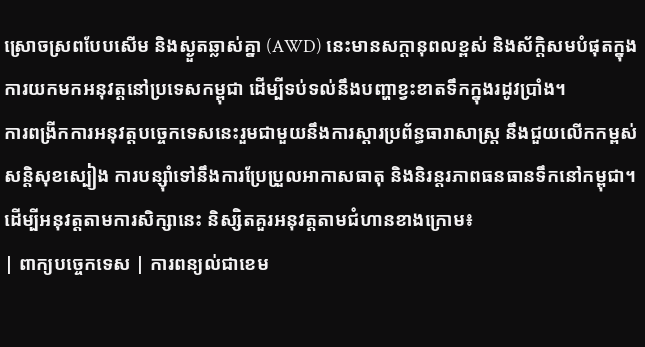ស្រោចស្រពបែបសើម និងស្ងួតឆ្លាស់គ្នា (AWD) នេះមានសក្តានុពលខ្ពស់ និងស័ក្តិសមបំផុតក្នុងការយកមកអនុវត្តនៅប្រទេសកម្ពុជា ដើម្បីទប់ទល់នឹងបញ្ហាខ្វះខាតទឹកក្នុងរដូវប្រាំង។
ការពង្រីកការអនុវត្តបច្ចេកទេសនេះរួមជាមួយនឹងការស្តារប្រព័ន្ធធារាសាស្ត្រ នឹងជួយលើកកម្ពស់សន្តិសុខស្បៀង ការបន្ស៊ាំទៅនឹងការប្រែប្រួលអាកាសធាតុ និងនិរន្តរភាពធនធានទឹកនៅកម្ពុជា។
ដើម្បីអនុវត្តតាមការសិក្សានេះ និស្សិតគួរអនុវត្តតាមជំហានខាងក្រោម៖
| ពាក្យបច្ចេកទេស | ការពន្យល់ជាខេម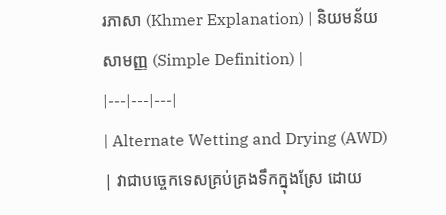រភាសា (Khmer Explanation) | និយមន័យសាមញ្ញ (Simple Definition) |
|---|---|---|
| Alternate Wetting and Drying (AWD) | វាជាបច្ចេកទេសគ្រប់គ្រងទឹកក្នុងស្រែ ដោយ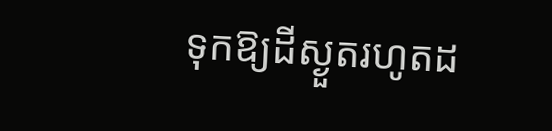ទុកឱ្យដីស្ងួតរហូតដ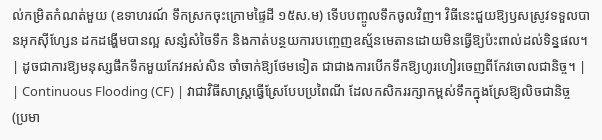ល់កម្រិតកំណត់មួយ (ឧទាហរណ៍ ទឹកស្រកចុះក្រោមផ្ទៃដី ១៥ស.ម) ទើបបញ្ចូលទឹកចូលវិញ។ វិធីនេះជួយឱ្យឫសស្រូវទទួលបានអុកស៊ីហ្សែន ដកដង្ហើមបានល្អ សន្សំសំចៃទឹក និងកាត់បន្ថយការបញ្ចេញឧស្ម័នមេតានដោយមិនធ្វើឱ្យប៉ះពាល់ដល់ទិន្នផល។ | ដូចជាការឱ្យមនុស្សផឹកទឹកមួយកែវអស់សិន ចាំចាក់ឱ្យថែមទៀត ជាជាងការបើកទឹកឱ្យហូរហៀរចេញពីកែវចោលជានិច្ច។ |
| Continuous Flooding (CF) | វាជាវិធីសាស្ត្រធ្វើស្រែបែបប្រពៃណី ដែលកសិកររក្សាកម្ពស់ទឹកក្នុងស្រែឱ្យលិចជានិច្ច (ប្រមា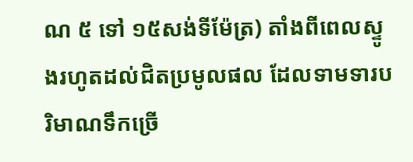ណ ៥ ទៅ ១៥សង់ទីម៉ែត្រ) តាំងពីពេលស្ទូងរហូតដល់ជិតប្រមូលផល ដែលទាមទារបរិមាណទឹកច្រើ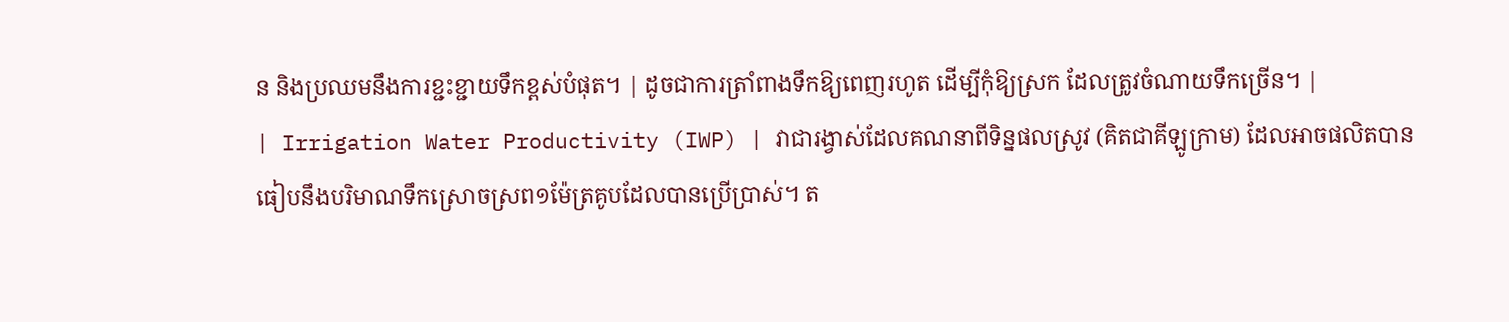ន និងប្រឈមនឹងការខ្ជះខ្ជាយទឹកខ្ពស់បំផុត។ | ដូចជាការត្រាំពាងទឹកឱ្យពេញរហូត ដើម្បីកុំឱ្យស្រក ដែលត្រូវចំណាយទឹកច្រើន។ |
| Irrigation Water Productivity (IWP) | វាជារង្វាស់ដែលគណនាពីទិន្នផលស្រូវ (គិតជាគីឡូក្រាម) ដែលអាចផលិតបានធៀបនឹងបរិមាណទឹកស្រោចស្រព១ម៉ែត្រគូបដែលបានប្រើប្រាស់។ ត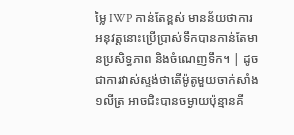ម្លៃ IWP កាន់តែខ្ពស់ មានន័យថាការអនុវត្តនោះប្រើប្រាស់ទឹកបានកាន់តែមានប្រសិទ្ធភាព និងចំណេញទឹក។ | ដូចជាការវាស់ស្ទង់ថាតើម៉ូតូមួយចាក់សាំង ១លីត្រ អាចជិះបានចម្ងាយប៉ុន្មានគី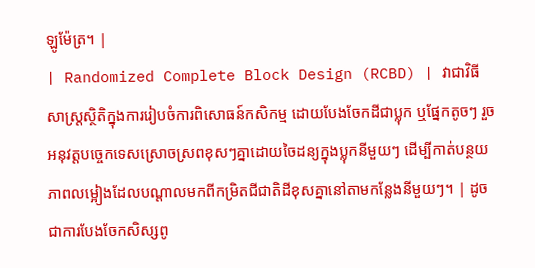ឡូម៉ែត្រ។ |
| Randomized Complete Block Design (RCBD) | វាជាវិធីសាស្ត្រស្ថិតិក្នុងការរៀបចំការពិសោធន៍កសិកម្ម ដោយបែងចែកដីជាប្លុក ឬផ្នែកតូចៗ រួចអនុវត្តបច្ចេកទេសស្រោចស្រពខុសៗគ្នាដោយចៃដន្យក្នុងប្លុកនីមួយៗ ដើម្បីកាត់បន្ថយភាពលម្អៀងដែលបណ្តាលមកពីកម្រិតជីជាតិដីខុសគ្នានៅតាមកន្លែងនីមួយៗ។ | ដូចជាការបែងចែកសិស្សពូ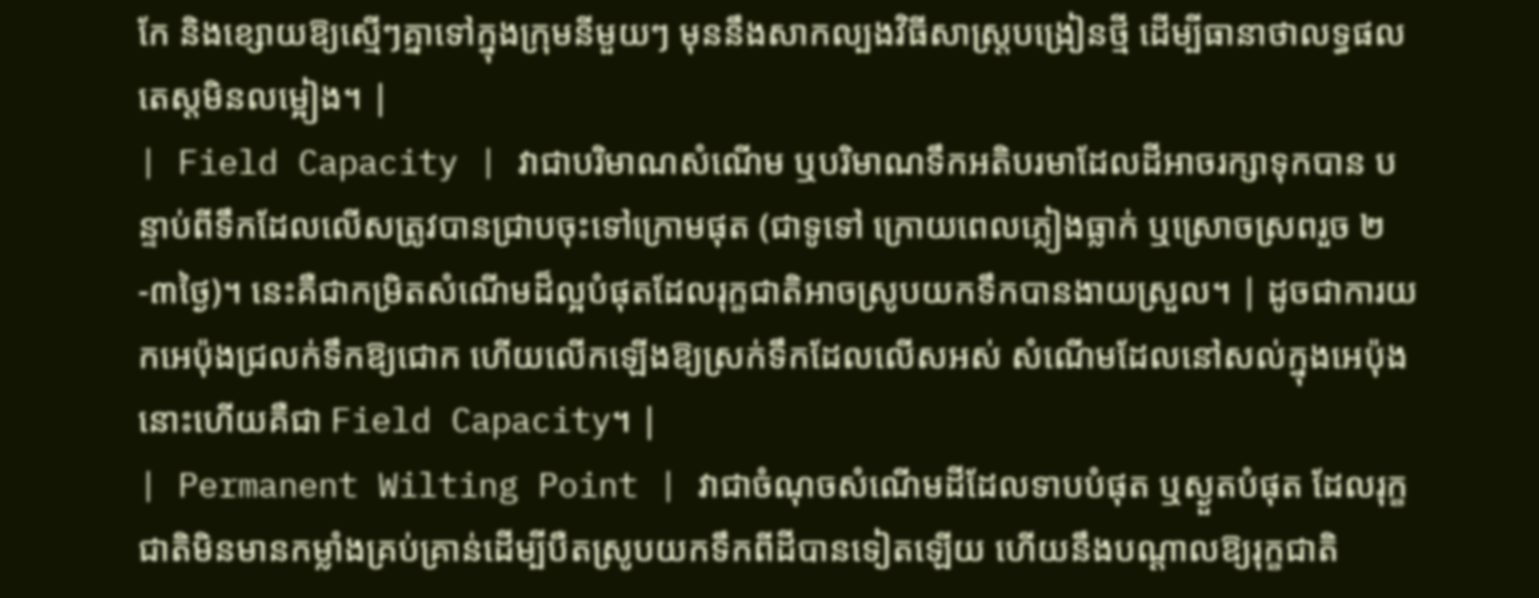កែ និងខ្សោយឱ្យស្មើៗគ្នាទៅក្នុងក្រុមនីមួយៗ មុននឹងសាកល្បងវិធីសាស្ត្របង្រៀនថ្មី ដើម្បីធានាថាលទ្ធផលតេស្តមិនលម្អៀង។ |
| Field Capacity | វាជាបរិមាណសំណើម ឬបរិមាណទឹកអតិបរមាដែលដីអាចរក្សាទុកបាន បន្ទាប់ពីទឹកដែលលើសត្រូវបានជ្រាបចុះទៅក្រោមផុត (ជាទូទៅ ក្រោយពេលភ្លៀងធ្លាក់ ឬស្រោចស្រពរួច ២-៣ថ្ងៃ)។ នេះគឺជាកម្រិតសំណើមដ៏ល្អបំផុតដែលរុក្ខជាតិអាចស្រូបយកទឹកបានងាយស្រួល។ | ដូចជាការយកអេប៉ុងជ្រលក់ទឹកឱ្យជោក ហើយលើកឡើងឱ្យស្រក់ទឹកដែលលើសអស់ សំណើមដែលនៅសល់ក្នុងអេប៉ុងនោះហើយគឺជា Field Capacity។ |
| Permanent Wilting Point | វាជាចំណុចសំណើមដីដែលទាបបំផុត ឬស្ងួតបំផុត ដែលរុក្ខជាតិមិនមានកម្លាំងគ្រប់គ្រាន់ដើម្បីបឺតស្រូបយកទឹកពីដីបានទៀតឡើយ ហើយនឹងបណ្តាលឱ្យរុក្ខជាតិ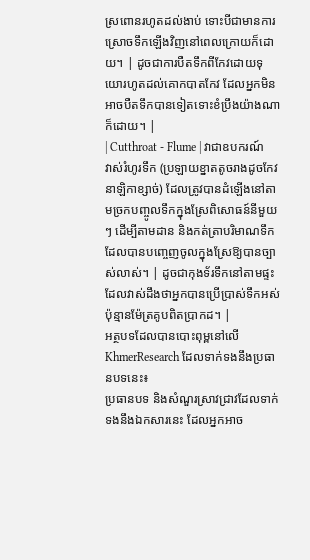ស្រពោនរហូតដល់ងាប់ ទោះបីជាមានការស្រោចទឹកឡើងវិញនៅពេលក្រោយក៏ដោយ។ | ដូចជាការបឺតទឹកពីកែវដោយទុយោរហូតដល់គោកបាតកែវ ដែលអ្នកមិនអាចបឺតទឹកបានទៀតទោះខំប្រឹងយ៉ាងណាក៏ដោយ។ |
| Cutthroat - Flume | វាជាឧបករណ៍វាស់រំហូរទឹក (ប្រឡាយខ្នាតតូចរាងដូចកែវនាឡិកាខ្សាច់) ដែលត្រូវបានដំឡើងនៅតាមច្រកបញ្ចូលទឹកក្នុងស្រែពិសោធន៍នីមួយៗ ដើម្បីតាមដាន និងកត់ត្រាបរិមាណទឹកដែលបានបញ្ចេញចូលក្នុងស្រែឱ្យបានច្បាស់លាស់។ | ដូចជាកុងទ័រទឹកនៅតាមផ្ទះ ដែលវាស់ដឹងថាអ្នកបានប្រើប្រាស់ទឹកអស់ប៉ុន្មានម៉ែត្រគូបពិតប្រាកដ។ |
អត្ថបទដែលបានបោះពុម្ពនៅលើ KhmerResearch ដែលទាក់ទងនឹងប្រធានបទនេះ៖
ប្រធានបទ និងសំណួរស្រាវជ្រាវដែលទាក់ទងនឹងឯកសារនេះ ដែលអ្នកអាច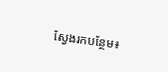ស្វែងរកបន្ថែម៖